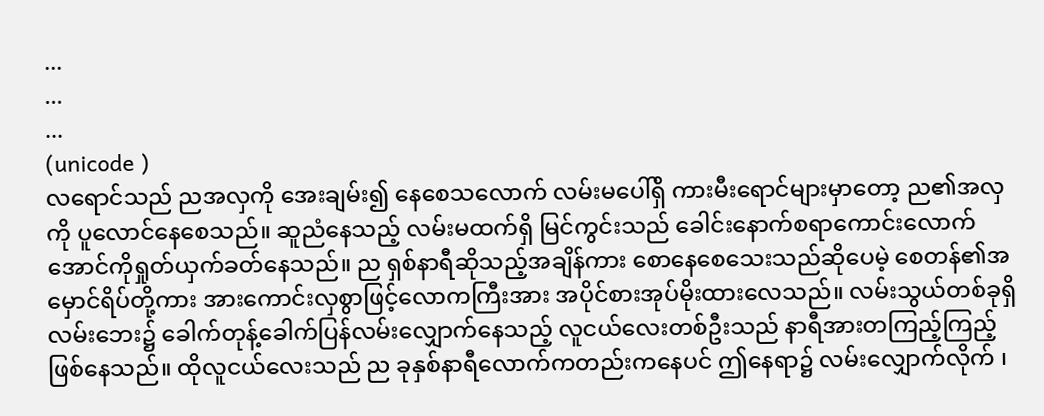...
...
...
(unicode )
လရောင်သည် ညအလှကို အေးချမ်း၍ နေစေသလောက် လမ်းမပေါ်ရှိ ကားမီးရောင်များမှာတော့ ည၏အလှကို ပူလောင်နေစေသည်။ ဆူညံနေသည့် လမ်းမထက်ရှိ မြင်ကွင်းသည် ခေါင်းနောက်စရာကောင်းလောက်အောင်ကိုရှုတ်ယှက်ခတ်နေသည်။ ည ရှစ်နာရီဆိုသည့်အချိန်ကား စောနေစေသေးသည်ဆိုပေမဲ့ စေတန်၏အမှောင်ရိပ်တို့ကား အားကောင်းလှစွာဖြင့်လောကကြီးအား အပိုင်စားအုပ်မိုးထားလေသည်။ လမ်းသွယ်တစ်ခုရှိ လမ်းဘေး၌ ခေါက်တုန့်ခေါက်ပြန်လမ်းလျှောက်နေသည့် လူငယ်လေးတစ်ဦးသည် နာရီအားတကြည့်ကြည့်ဖြစ်နေသည်။ ထိုလူငယ်လေးသည် ည ခုနှစ်နာရီလောက်ကတည်းကနေပင် ဤနေရာ၌ လမ်းလျှောက်လိုက် ၊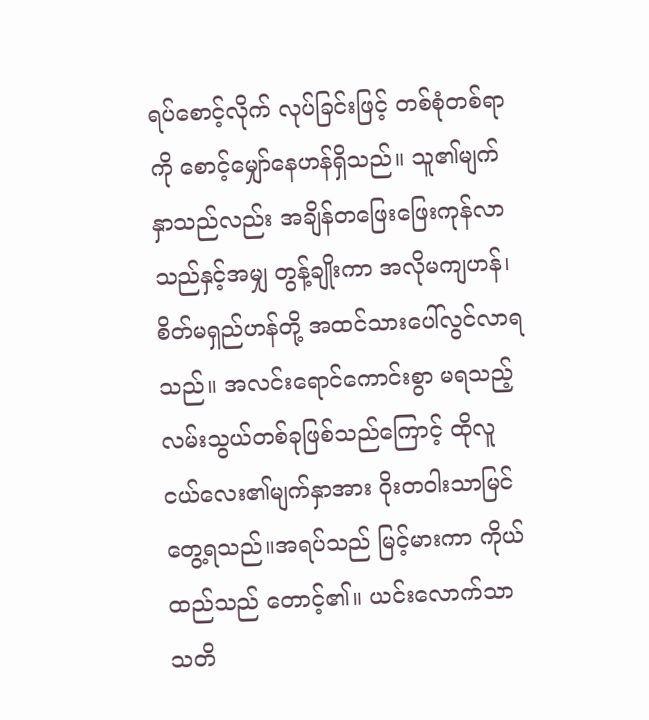ရပ်စောင့်လိုက် လုပ်ခြင်းဖြင့် တစ်စုံတစ်ရာကို စောင့်မျှော်နေဟန်ရှိသည်။ သူ၏မျက်နှာသည်လည်း အချိန်တဖြေးဖြေးကုန်လာသည်နှင့်အမျှ တွန့်ချိုးကာ အလိုမကျဟန်၊စိတ်မရှည်ဟန်တို့ အထင်သားပေါ်လွင်လာရသည်။ အလင်းရောင်ကောင်းစွာ မရသည့် လမ်းသွယ်တစ်ခုဖြစ်သည်ကြောင့် ထိုလူငယ်လေး၏မျက်နှာအား ဝိုးတဝါးသာမြင်တွေ့ရသည်။အရပ်သည် မြင့်မားကာ ကိုယ်ထည်သည် တောင့်၏။ ယင်းလောက်သာ သတိ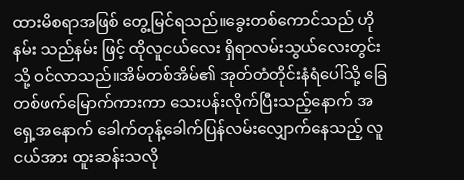ထားမိစရာအဖြစ် တွေ့မြင်ရသည်။ခွေးတစ်ကောင်သည် ဟိုနမ်း သည်နမ်း ဖြင့် ထိုလူငယ်လေး ရှိရာလမ်းသွယ်လေးတွင်းသို့ ဝင်လာသည်။အိမ်တစ်အိမ်၏ အုတ်တံတိုင်းနံရံပေါ်သို့ ခြေတစ်ဖက်မြောက်ကားကာ သေးပန်းလိုက်ပြီးသည့်နောက် အရှေ့အနောက် ခေါက်တုန့်ခေါက်ပြန်လမ်းလျှောက်နေသည့် လူငယ်အား ထူးဆန်းသလို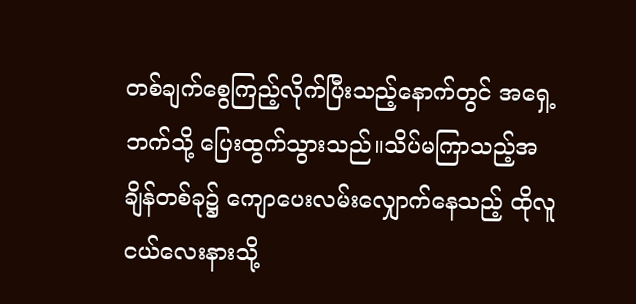တစ်ချက်စွေကြည့်လိုက်ပြီးသည့်နောက်တွင် အရှေ့ဘက်သို့ ပြေးထွက်သွားသည်။သိပ်မကြာသည့်အချိန်တစ်ခု၌ ကျောပေးလမ်းလျှောက်နေသည့် ထိုလူငယ်လေးနားသို့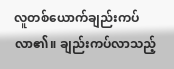လူတစ်ယောက်ချည်းကပ်လာ၏။ ချည်းကပ်လာသည့်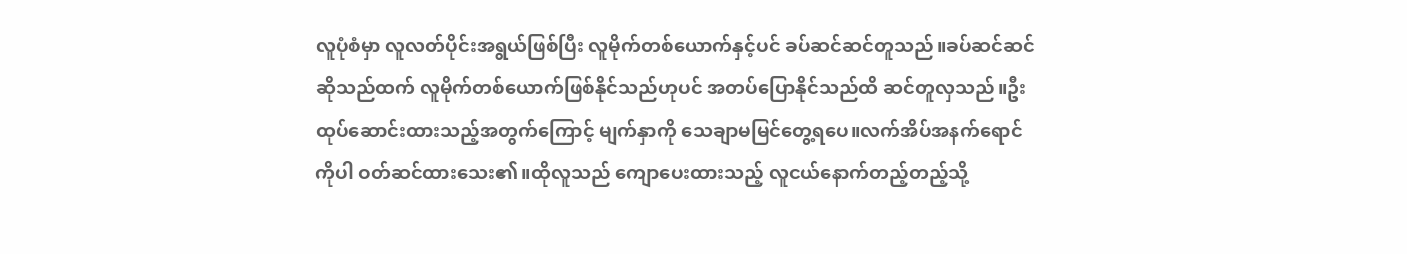လူပုံစံမှာ လူလတ်ပိုင်းအရွယ်ဖြစ်ပြီး လူမိုက်တစ်ယောက်နှင့်ပင် ခပ်ဆင်ဆင်တူသည်။ခပ်ဆင်ဆင်ဆိုသည်ထက် လူမိုက်တစ်ယောက်ဖြစ်နိုင်သည်ဟုပင် အတပ်ပြောနိုင်သည်ထိ ဆင်တူလှသည်။ဦးထုပ်ဆောင်းထားသည့်အတွက်ကြောင့် မျက်နှာကို သေချာမမြင်တွေ့ရပေ။လက်အိပ်အနက်ရောင်ကိုပါ ဝတ်ဆင်ထားသေး၏။ထိုလူသည် ကျောပေးထားသည့် လူငယ်နောက်တည့်တည့်သို့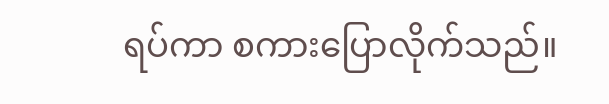ရပ်ကာ စကားပြောလိုက်သည်။